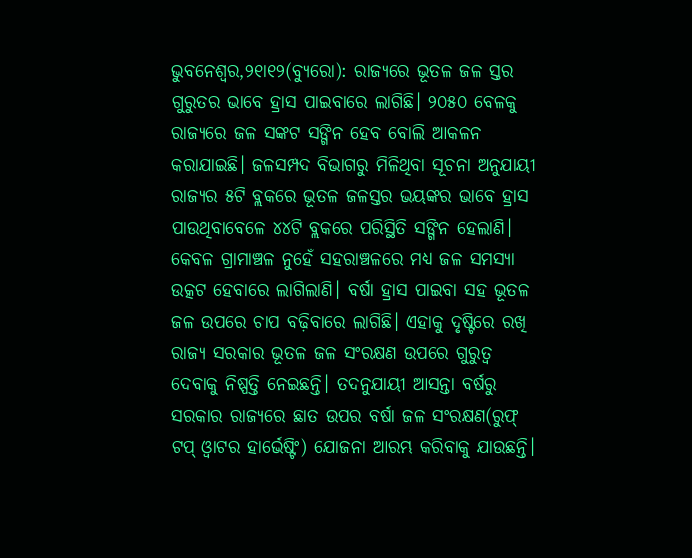ଭୁବନେଶ୍ୱର,୨୧ା୧୨(ବ୍ୟୁରୋ): ରାଜ୍ୟରେ ଭୂତଳ ଜଳ ସ୍ତର ଗୁରୁତର ଭାବେ ହ୍ରାସ ପାଇବାରେ ଲାଗିଛି। ୨୦୫୦ ବେଳକୁ ରାଜ୍ୟରେ ଜଳ ସଙ୍କଟ ସଙ୍ଗିନ ହେବ ବୋଲି ଆକଳନ କରାଯାଇଛି। ଜଳସମ୍ପଦ ବିଭାଗରୁ ମିଳିଥିବା ସୂଚନା ଅନୁଯାୟୀ ରାଜ୍ୟର ୫ଟି ବ୍ଲକରେ ଭୂତଳ ଜଳସ୍ତର ଭୟଙ୍କର ଭାବେ ହ୍ରାସ ପାଉଥିବାବେଳେ ୪୪ଟି ବ୍ଲକରେ ପରିସ୍ଥିତି ସଙ୍ଗିନ ହେଲାଣି। କେବଳ ଗ୍ରାମାଞ୍ଚଳ ନୁହେଁ ସହରାଞ୍ଚଳରେ ମଧ୍ୟ ଜଳ ସମସ୍ୟା ଉତ୍କଟ ହେବାରେ ଲାଗିଲାଣି। ବର୍ଷା ହ୍ରାସ ପାଇବା ସହ ଭୂତଳ ଜଳ ଉପରେ ଚାପ ବଢ଼ିବାରେ ଲାଗିଛି। ଏହାକୁ ଦୃଷ୍ଟିରେ ରଖି ରାଜ୍ୟ ସରକାର ଭୂତଳ ଜଳ ସଂରକ୍ଷଣ ଉପରେ ଗୁରୁତ୍ୱ ଦେବାକୁ ନିଷ୍ପତ୍ତି ନେଇଛନ୍ତି। ତଦନୁଯାୟୀ ଆସନ୍ତା ବର୍ଷରୁ ସରକାର ରାଜ୍ୟରେ ଛାତ ଉପର ବର୍ଷା ଜଳ ସଂରକ୍ଷଣ(ରୁଫ୍ ଟପ୍ ଓ୍ବାଟର ହାର୍ଭେଷ୍ଟିଂ) ଯୋଜନା ଆରମ୍ଭ କରିବାକୁ ଯାଉଛନ୍ତି।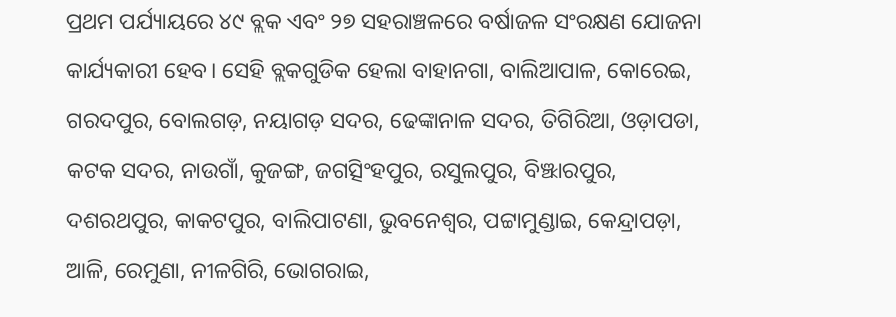ପ୍ରଥମ ପର୍ଯ୍ୟାୟରେ ୪୯ ବ୍ଲକ ଏବଂ ୨୭ ସହରାଞ୍ଚଳରେ ବର୍ଷାଜଳ ସଂରକ୍ଷଣ ଯୋଜନା କାର୍ଯ୍ୟକାରୀ ହେବ। ସେହି ବ୍ଲକଗୁଡିକ ହେଲା ବାହାନଗା, ବାଲିଆପାଳ, କୋରେଇ, ଗରଦପୁର, ବୋଲଗଡ଼, ନୟାଗଡ଼ ସଦର, ଢେଙ୍କାନାଳ ସଦର, ତିଗିରିଆ, ଓଡ଼ାପଡା, କଟକ ସଦର, ନାଉଗାଁ, କୁଜଙ୍ଗ, ଜଗତ୍ସିଂହପୁର, ରସୁଲପୁର, ବିଞ୍ଝାରପୁର, ଦଶରଥପୁର, କାକଟପୁର, ବାଲିପାଟଣା, ଭୁବନେଶ୍ୱର, ପଟ୍ଟାମୁଣ୍ଡାଇ, କେନ୍ଦ୍ରାପଡ଼ା, ଆଳି, ରେମୁଣା, ନୀଳଗିରି, ଭୋଗରାଇ,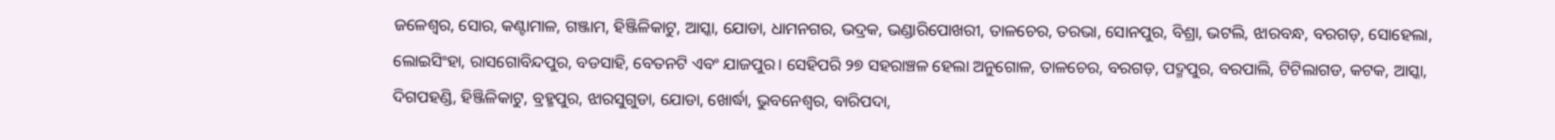ଜଳେଶ୍ୱର, ସୋର, କଣ୍ଟାମାଳ, ଗଞ୍ଜାମ, ହିଞ୍ଜିଳିକାଟୁ, ଆସ୍କା, ଯୋଡା, ଧାମନଗର, ଭଦ୍ରକ, ଭଣ୍ଡାରିପୋଖରୀ, ତାଳଚେର, ତରଭା, ସୋନପୁର, ବିଶ୍ରା, ଭଟଲି, ଝାରବନ୍ଧ, ବରଗଡ଼, ସୋହେଲା, ଲୋଇସିଂହା, ରାସଗୋବିନ୍ଦପୁର, ବଡସାହି, ବେତନଟି ଏବଂ ଯାଜପୁର। ସେହିପରି ୨୭ ସହରାଞ୍ଚଳ ହେଲା ଅନୁଗୋଳ, ତାଳଚେର, ବରଗଡ଼, ପଦ୍ମପୁର, ବରପାଲି, ଟିଟିଲାଗଡ, କଟକ, ଆସ୍କା, ଦିଗପହଣ୍ଡି, ହିଞ୍ଜିଳିକାଟୁ, ବ୍ରହ୍ମପୁର, ଝାରସୁଗୁଡା, ଯୋଡା, ଖୋର୍ଦ୍ଧା, ଭୁବନେଶ୍ୱର, ବାରିପଦା,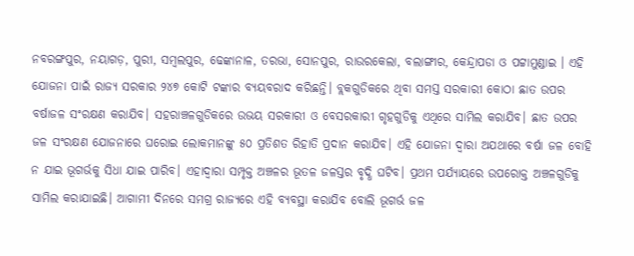ନବରଙ୍ଗପୁର, ନୟାଗଡ଼, ପୁରୀ, ସମ୍ବଲପୁର, ଢେଙ୍କାନାଳ, ତରଭା, ସୋନପୁର, ରାଉରକେଲା, ବଲାଙ୍ଗୀର, କେନ୍ଦ୍ରାପଡା ଓ ପଟ୍ଟାମୁଣ୍ଡାଇ । ଏହି ଯୋଜନା ପାଇଁ ରାଜ୍ୟ ସରକାର ୨୪୭ କୋଟି ଟଙ୍କାର ବ୍ୟୟବରାଦ କରିଛନ୍ତି। ବ୍ଲକଗୁଡିକରେ ଥିବା ସମସ୍ତ ସରକାରୀ କୋଠା ଛାତ ଉପର ବର୍ଷାଜଳ ସଂରକ୍ଷଣ କରାଯିବ। ସହରାଞ୍ଚଳଗୁଡିକରେ ଉଭୟ ସରକାରୀ ଓ ବେସରକାରୀ ଗୃହଗୁଡିକୁ ଏଥିରେ ସାମିଲ କରାଯିବ। ଛାତ ଉପର ଜଳ ସଂରକ୍ଷଣ ଯୋଜନାରେ ଘରୋଇ ଲୋକମାନଙ୍କୁ ୫୦ ପ୍ରତିଶତ ରିହାତି ପ୍ରଦାନ କରାଯିବ। ଏହି ଯୋଜନା ଦ୍ୱାରା ଅଯଥାରେ ବର୍ଷା ଜଳ ବୋହି ନ ଯାଇ ଭୂଗର୍ଭକୁ ସିଧା ଯାଇ ପାରିବ। ଏହାଦ୍ୱାରା ସମ୍ପୃକ୍ତ ଅଞ୍ଚଳର ଭୂତଳ ଜଳସ୍ତର ବୃଦ୍ଧି ଘଟିବ। ପ୍ରଥମ ପର୍ଯ୍ୟାୟରେ ଉପରୋକ୍ତ ଅଞ୍ଚଳଗୁଡିକୁ ସାମିଲ କରାଯାଇଛି। ଆଗାମୀ ଦିନରେ ସମଗ୍ର ରାଜ୍ୟରେ ଏହି ବ୍ୟବସ୍ଥା କରାଯିବ ବୋଲି ଭୂଗର୍ଭ ଜଳ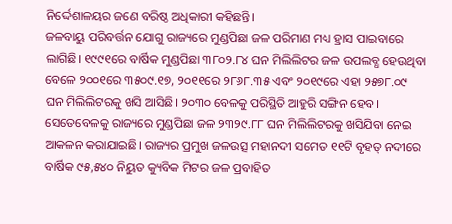ନିର୍ଦ୍ଦେଶାଳୟର ଜଣେ ବରିଷ୍ଠ ଅଧିକାରୀ କହିଛନ୍ତି।
ଜଳବାୟୁ ପରିବର୍ତ୍ତନ ଯୋଗୁ ରାଜ୍ୟରେ ମୁଣ୍ଡପିଛା ଜଳ ପରିମାଣ ମଧ୍ୟ ହ୍ରାସ ପାଇବାରେ ଲାଗିଛି। ୧୯୯୧ରେ ବାର୍ଷିକ ମୁଣ୍ଡପିଛା ୩୮୦୨.୮୪ ଘନ ମିଲିଲିଟର ଜଳ ଉପଲବ୍ଧ ହେଉଥିବା ବେଳେ ୨୦୦୧ରେ ୩୫୦୯.୧୭, ୨୦୧୧ରେ ୨୮୬୮.୩୫ ଏବଂ ୨୦୧୯ରେ ଏହା ୨୫୭୮.୦୯ ଘନ ମିଲିଲିଟରକୁ ଖସି ଆସିଛି। ୨୦୩୦ ବେଳକୁ ପରିସ୍ଥିତି ଆହୁରି ସଙ୍ଗିନ ହେବ। ସେତେବେଳକୁ ରାଜ୍ୟରେ ମୁଣ୍ଡପିଛା ଜଳ ୨୩୨୯.୮୮ ଘନ ମିଲିଲିଟରକୁ ଖସିଯିବା ନେଇ ଆକଳନ କରାଯାଇଛି। ରାଜ୍ୟର ପ୍ରମୁଖ ଜଳଉତ୍ସ ମହାନଦୀ ସମେତ ୧୧ଟି ବୃହତ୍ ନଦୀରେ ବାର୍ଷିକ ୯୫,୫୪୦ ନିୟୁତ କ୍ୟୁବିକ ମିଟର ଜଳ ପ୍ରବାହିତ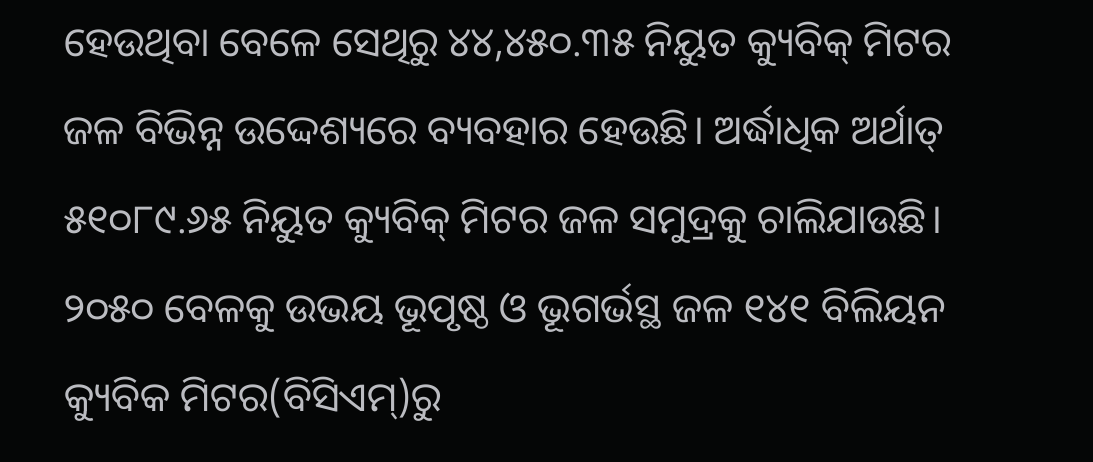ହେଉଥିବା ବେଳେ ସେଥିରୁ ୪୪,୪୫୦.୩୫ ନିୟୁତ କ୍ୟୁବିକ୍ ମିଟର ଜଳ ବିଭିନ୍ନ ଉଦ୍ଦେଶ୍ୟରେ ବ୍ୟବହାର ହେଉଛି। ଅର୍ଦ୍ଧାଧିକ ଅର୍ଥାତ୍ ୫୧୦୮୯.୬୫ ନିୟୁତ କ୍ୟୁବିକ୍ ମିଟର ଜଳ ସମୁଦ୍ରକୁ ଚାଲିଯାଉଛି। ୨୦୫୦ ବେଳକୁ ଉଭୟ ଭୂପୃଷ୍ଠ ଓ ଭୂଗର୍ଭସ୍ଥ ଜଳ ୧୪୧ ବିଲିୟନ କ୍ୟୁବିକ ମିଟର(ବିସିଏମ୍)ରୁ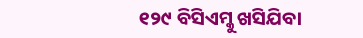୧୨୯ ବିସିଏମ୍କୁ ଖସିଯିବା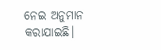ନେଇ ଅନୁମାନ କରାଯାଇଛି।